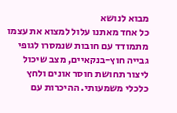מבוא לנושא
כל אחד מאתנו עלול למצוא את עצמו מתמודד עם חובות שנמסרו לגופי גבייה חוץ-בנקאיים, מצב שיכול ליצור תחושת חוסר אונים ולחץ כלכלי משמעותי. ההיכרות עם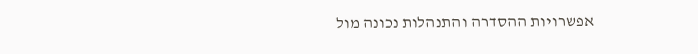אפשרויות ההסדרה והתנהלות נכונה מול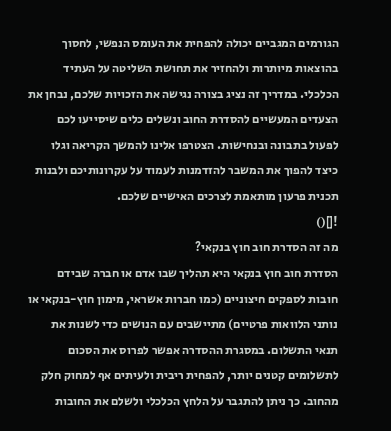הגורמים המגביים יכולה להפחית את העומס הנפשי, לחסוך בהוצאות מיותרות ולהחזיר את תחושת השליטה על העתיד הכלכלי. במדריך זה נציג בצורה נגישה את הזכויות שלכם, נבחן את הצעדים המעשיים להסדרת החוב ונשלים כלים שיסייעו לכם לפעול בתבונה ובנחישות. הצטרפו אלינו להמשך הקריאה וגלו כיצד להפוך את המשבר להזדמנות לעמוד על עקרונותיכם ולבנות תכנית פרעון מותאמת לצרכים האישיים שלכם.
![]()
מה זה הסדרת חוב חוץ בנקאי?
הסדרת חוב חוץ בנקאי היא תהליך שבו אדם או חברה שבידם חובות לספקים חיצוניים (כמו חברות אשראי, מימון חוץ-בנקאי או נותני הלוואות פרטיים) מתיישבים עם הנושים כדי לשנות את תנאי התשלום. במסגרת ההסדרה אפשר לפרוס את הסכום לתשלומים קטנים יותר, להפחית ריבית ולעיתים אף למחוק חלק מהחוב. כך ניתן להתגבר על הלחץ הכלכלי ולשלם את החובות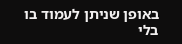באופן שניתן לעמוד בו בלי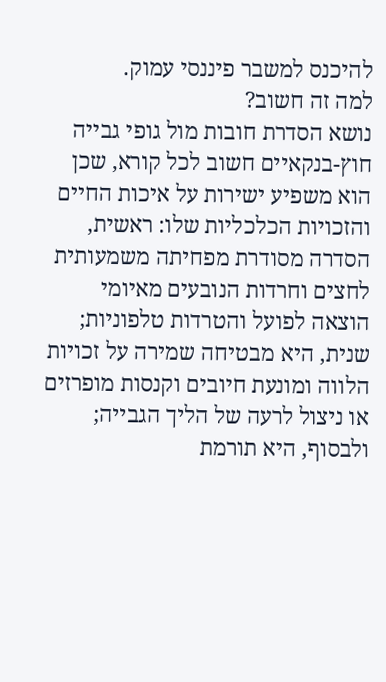להיכנס למשבר פיננסי עמוק.
למה זה חשוב?
נושא הסדרת חובות מול גופי גבייה חוץ-בנקאיים חשוב לכל קורא, שכן הוא משפיע ישירות על איכות החיים והזכויות הכלכליות שלו: ראשית, הסדרה מסודרת מפחיתה משמעותית לחצים וחרדות הנובעים מאיומי הוצאה לפועל והטרדות טלפוניות; שנית, היא מבטיחה שמירה על זכויות הלווה ומונעת חיובים וקנסות מופרזים או ניצול לרעה של הליך הגבייה; ולבסוף, היא תורמת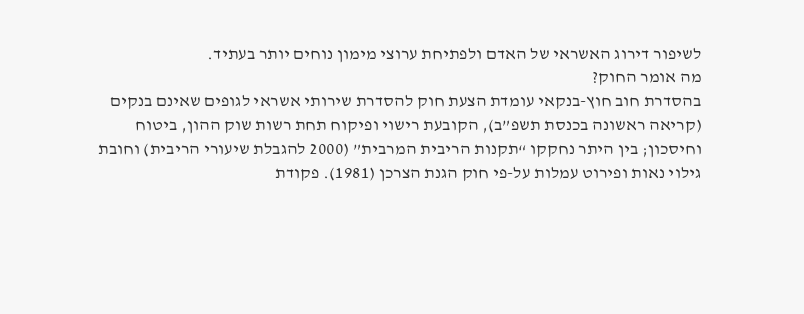לשיפור דירוג האשראי של האדם ולפתיחת ערוצי מימון נוחים יותר בעתיד.
מה אומר החוק?
בהסדרת חוב חוץ-בנקאי עומדת הצעת חוק להסדרת שירותי אשראי לגופים שאינם בנקים (קריאה ראשונה בכנסת תשפ”ב), הקובעת רישוי ופיקוח תחת רשות שוק ההון, ביטוח וחיסכון; בין היתר נחקקו “תקנות הריבית המרבית” (2000 להגבלת שיעורי הריבית) וחובת גילוי נאות ופירוט עמלות על-פי חוק הגנת הצרכן (1981). פקודת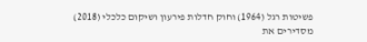פשיטות רגל (1964) וחוק חדלות פירעון ושיקום כלכלי (2018) מסדירים את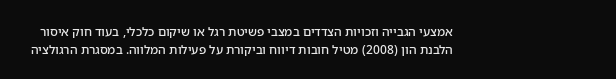אמצעי הגבייה וזכויות הצדדים במצבי פשיטת רגל או שיקום כלכלי, בעוד חוק איסור הלבנת הון (2008) מטיל חובות דיווח וביקורת על פעילות המלווה. במסגרת הרגולציה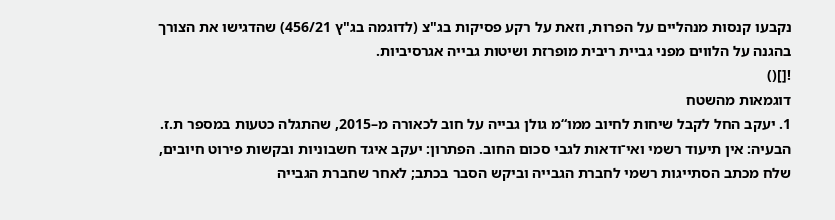נקבעו קנסות מנהליים על הפרות, וזאת על רקע פסיקות בג"צ (לדוגמה בג"ץ 456/21) שהדגישו את הצורך בהגנה על הלווים מפני גביית ריבית מופרזת ושיטות גבייה אגרסיביות.
![]()
דוגמאות מהשטח
1. יעקב החל לקבל שיחות לחיוב ממו“מ גולן גבייה על חוב לכאורה מ–2015, שהתגלה כטעות במספר ת.ז. הבעיה: אין תיעוד רשמי ואי־ודאות לגבי סכום החוב. הפתרון: יעקב איגד חשבוניות ובקשות פירוט חיובים, שלח מכתב הסתייגות רשמי לחברת הגבייה וביקש הסבר בכתב; לאחר שחברת הגבייה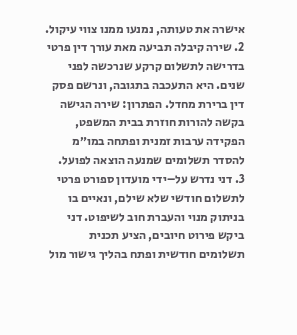אישרה את טעותה, נמנעו ממנו צווי עיקול.
2. שירה קיבלה תביעה מאת עורך דין פרטי בדרישה לתשלום קרקע שנרכשה לפני שנים. היא התעכבה בתגובה, ונרשם פסק דין ברירת מחדל. הפתרון: שירה הגישה בקשה להורות חוזרת בבית המשפט, הפקידה ערבות זמנית ופתחה במו״מ להסדר תשלומים שמנעה הוצאה לפועל.
3. דני נדרש על–ידי מועדון ספורט פרטי לתשלום חודשי שלא שילם, ונאיים בו בניתוק מנוי והעברת חוב לשיפוט. דני ביקש פירוט חיובים, הציע תכנית תשלומים חודשית ופתח בהליך גישור מול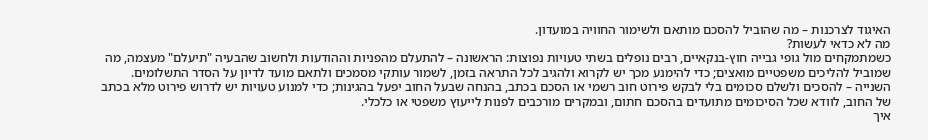האיגוד לצרכנות – מה שהוביל להסכם מותאם ולשימור החוויה במועדון.
מה לא כדאי לעשות?
כשמתמקחים מול גופי גבייה חוץ-בנקאיים, רבים נופלים בשתי טעויות נפוצות: הראשונה – להתעלם מהפניות וההודעות ולחשוב שהבעיה "תיעלם" מעצמה, מה שמוביל להליכים משפטיים מואצים; כדי להימנע מכך יש לקרוא ולהגיב לכל התראה בזמן, לשמור עותקי מסמכים ולתאם מועד לדיון על הסדר התשלומים. השנייה – להסכים ולשלם סכומים בלי לבקש פירוט חוב רשמי או הסכם בכתב, בהנחה שבעל החוב יפעל בהגינות; כדי למנוע טעויות יש לדרוש פירוט מלא בכתב של החוב, לוודא שכל הסיכומים מתועדים בהסכם חתום, ובמקרים מורכבים לפנות לייעוץ משפטי או כלכלי.
איך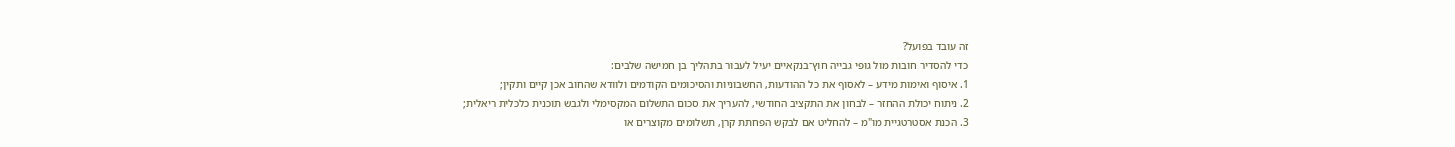זה עובד בפועל?
כדי להסדיר חובות מול גופי גבייה חוץ־בנקאיים יעיל לעבור בתהליך בן חמישה שלבים:
1. איסוף ואימות מידע – לאסוף את כל ההודעות, החשבוניות והסיכומים הקודמים ולוודא שהחוב אכן קיים ותקין;
2. ניתוח יכולת ההחזר – לבחון את התקציב החודשי, להעריך את סכום התשלום המקסימלי ולגבש תוכנית כלכלית ריאלית;
3. הכנת אסטרטגיית מו"מ – להחליט אם לבקש הפחתת קרן, תשלומים מקוצרים או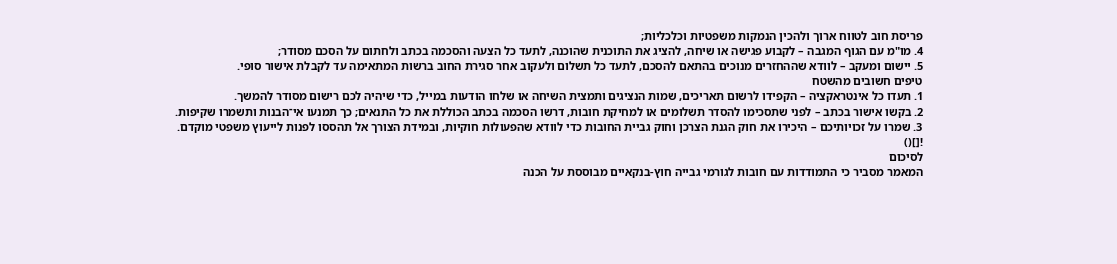פריסת חוב לטווח ארוך ולהכין הנמקות משפטיות וכלכליות;
4. מו"מ עם הגוף המגבה – לקבוע פגישה או שיחה, להציג את התוכנית שהוכנה, לתעד כל הצעה והסכמה בכתב ולחתום על הסכם מסודר;
5. יישום ומעקב – לוודא שההחזרים מנוכים בהתאם להסכם, לתעד כל תשלום ולעקוב אחר סגירת החוב ברשות המתאימה עד לקבלת אישור סופי.
טיפים חשובים מהשטח
1. תעדו כל אינטראקציה – הקפידו לרשום תאריכים, שמות הנציגים ותמצית השיחה או שלחו הודעות במייל, כדי שיהיה לכם רישום מסודר להמשך.
2. בקשו אישור בכתב – לפני שתסכימו להסדר תשלומים או למחיקת חובות, דרשו הסכמה בכתב הכוללת את כל התנאים; כך תמנעו אי־הבנות ותשמרו שקיפות.
3. שמרו על זכויותיכם – היכירו את חוק הגנת הצרכן וחוק גביית החובות כדי לוודא שהפעולות חוקיות, ובמידת הצורך אל תהססו לפנות לייעוץ משפטי מוקדם.
![]()
לסיכום
המאמר מסביר כי התמודדות עם חובות לגורמי גבייה חוץ-בנקאיים מבוססת על הכנה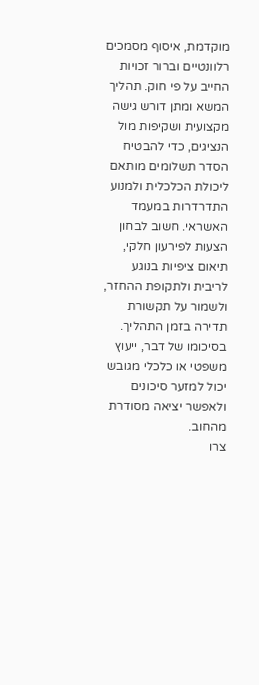מוקדמת, איסוף מסמכים רלוונטיים וברור זכויות החייב על פי חוק. תהליך המשא ומתן דורש גישה מקצועית ושקיפות מול הנציגים, כדי להבטיח הסדר תשלומים מותאם ליכולת הכלכלית ולמנוע התדרדרות במעמד האשראי. חשוב לבחון הצעות לפירעון חלקי, תיאום ציפיות בנוגע לריבית ולתקופת ההחזר, ולשמור על תקשורת תדירה בזמן התהליך. בסיכומו של דבר, ייעוץ משפטי או כלכלי מגובש יכול למזער סיכונים ולאפשר יציאה מסודרת מהחוב.
צרו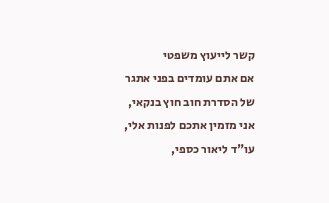קשר לייעוץ משפטי
אם אתם עומדים בפני אתגר של הסדרת חוב חוץ בנקאי, אני מזמין אתכם לפנות אלי, עו"ד ליאור כספי,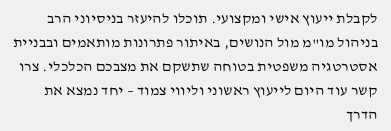לקבלת ייעוץ אישי ומקצועי. תוכלו להיעזר בניסיוני הרב בניהול מו"מ מול הנושים, באיתור פתרונות מותאמים ובבניית אסטרטגיה משפטית בטוחה שתשקם את מצבכם הכלכלי. צרו קשר עוד היום לייעוץ ראשוני וליווי צמוד – יחד נמצא את הדרך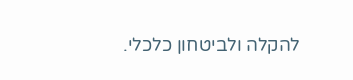להקלה ולביטחון כלכלי.